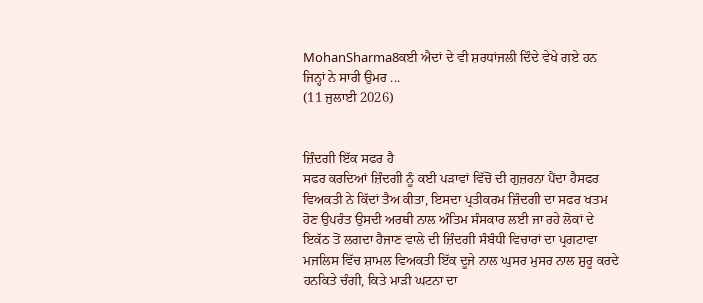MohanSharma8ਕਈ ਐਦਾਂ ਦੇ ਵੀ ਸ਼ਰਧਾਂਜਲੀ ਦਿੰਦੇ ਵੇਖੇ ਗਏ ਹਨ ਜਿਨ੍ਹਾਂ ਨੇ ਸਾਰੀ ਉਮਰ ...
(11 ਜੁਲਾਈ 2026)


ਜ਼ਿੰਦਗੀ ਇੱਕ ਸਫਰ ਹੈ
ਸਫਰ ਕਰਦਿਆਂ ਜ਼ਿੰਦਗੀ ਨੂੰ ਕਈ ਪੜਾਵਾਂ ਵਿੱਚੋਂ ਦੀ ਗੁਜ਼ਰਨਾ ਪੈਂਦਾ ਹੈਸਫਰ ਵਿਅਕਤੀ ਨੇ ਕਿੱਦਾਂ ਤੈਅ ਕੀਤਾ, ਇਸਦਾ ਪ੍ਰਤੀਕਰਮ ਜ਼ਿੰਦਗੀ ਦਾ ਸਫਰ ਖਤਮ ਹੋਣ ਉਪਰੰਤ ਉਸਦੀ ਅਰਥੀ ਨਾਲ ਅੰਤਿਮ ਸੰਸਕਾਰ ਲਈ ਜਾ ਰਹੇ ਲੋਕਾਂ ਦੇ ਇਕੱਠ ਤੋਂ ਲਗਦਾ ਹੈਜਾਣ ਵਾਲੇ ਦੀ ਜ਼ਿੰਦਗੀ ਸੰਬੰਧੀ ਵਿਚਾਰਾਂ ਦਾ ਪ੍ਰਗਟਾਵਾ ਮਜਲਿਸ ਵਿੱਚ ਸ਼ਾਮਲ ਵਿਅਕਤੀ ਇੱਕ ਦੂਜੇ ਨਾਲ ਘੁਸਰ ਮੁਸਰ ਨਾਲ ਸ਼ੁਰੂ ਕਰਦੇ ਹਨਕਿਤੇ ਚੰਗੀ, ਕਿਤੇ ਮਾੜੀ ਘਟਨਾ ਦਾ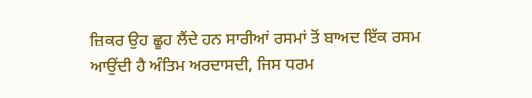ਜ਼ਿਕਰ ਉਹ ਛੂਹ ਲੈਂਦੇ ਹਨ ਸਾਰੀਆਂ ਰਸਮਾਂ ਤੋਂ ਬਾਅਦ ਇੱਕ ਰਸਮ ਆਉਂਦੀ ਹੈ ਅੰਤਿਮ ਅਰਦਾਸਦੀ, ਜਿਸ ਧਰਮ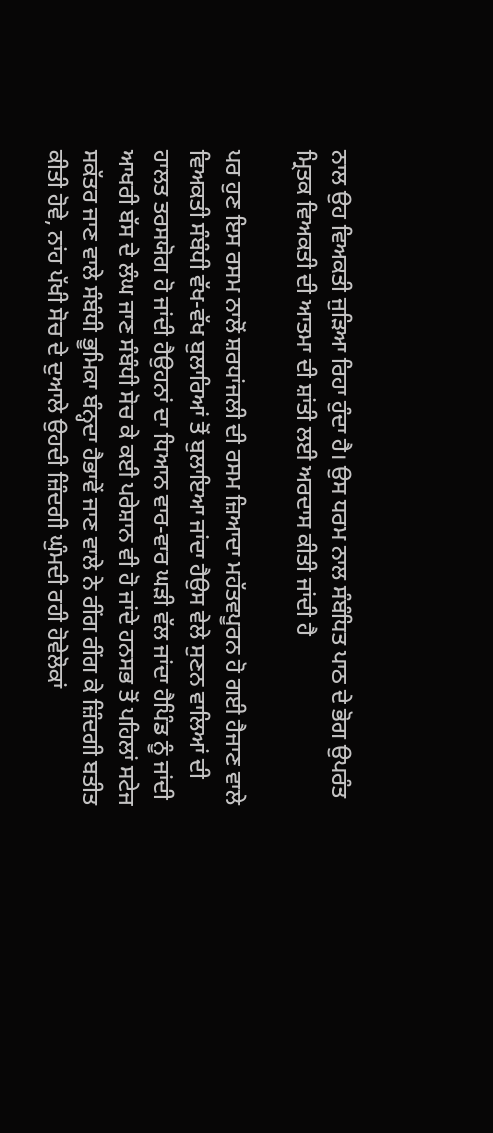ਨਾਲ ਉਹ ਵਿਅਕਤੀ ਜੁੜਿਆ ਰਿਹਾ ਹੁੰਦਾ ਹੈ। ਉਸ ਧਰਮ ਨਾਲ ਸੰਬੰਧਿਤ ਪਾਠ ਦੇ ਭੋਗ ਉਪਰੰਤ ਮ੍ਰਿਤਕ ਵਿਅਕਤੀ ਦੀ ਆਤਮਾ ਦੀ ਸ਼ਾਂਤੀ ਲਈ ਅਰਦਾਸ ਕੀਤੀ ਜਾਂਦੀ ਹੈ

ਪਰ ਹੁਣ ਇਸ ਰਸਮ ਨਾਲੋਂ ਸ਼ਰਧਾਂਜਲੀ ਦੀ ਰਸਮ ਜ਼ਿਆਦਾ ਮਹੱਤਵਪੂਰਨ ਹੋ ਗਈ ਹੈਜਾਣ ਵਾਲੇ ਵਿਅਕਤੀ ਸੰਬੰਧੀ ਵੱਖ-ਵੱਖ ਬੁਲਾਰਿਆਂ ਤੋਂ ਬੁਲਾਇਆ ਜਾਂਦਾ ਹੈਉਸ ਵੇਲੇ ਸੁਣਨ ਵਾਲਿਆਂ ਦੀ ਹਾਲਤ ਤਰਸਯੋਗ ਹੋ ਜਾਂਦੀ ਹੈਉਹਨਾਂ ਦਾ ਧਿਆਨ ਵਾਰ-ਵਾਰ ਘੜੀ ਵੱਲ ਜਾਂਦਾ ਹੈਪਿੰਡ ਨੂੰ ਜਾਂਦੀ ਆਖਰੀ ਬੱਸ ਦੇ ਲੰਘ ਜਾਣ ਸੰਬੰਧੀ ਸੋਚ ਕੇ ਕਈ ਪਰੇਸ਼ਾਨ ਵੀ ਹੋ ਜਾਂਦੇ ਹਨਸਭ ਤੋਂ ਪਹਿਲਾਂ ਸਟੇਜ ਸਕੱਤਰ ਜਾਣ ਵਾਲੇ ਸੰਬੰਧੀ ਭੂਮਿਕਾ ਬੰਨ੍ਹਦਾ ਹੈਭਾਵੇਂ ਜਾਣ ਵਾਲੇ ਨੇ ਰੀਂਗ ਰੀਂਗ ਕੇ ਜ਼ਿੰਦਗੀ ਬਤੀਤ ਕੀਤੀ ਹੋਵੇ, ਨਾਂਹ ਪੱਖੀ ਸੋਚ ਦੇ ਦੁਆਲੇ ਉਹਦੀ ਜ਼ਿੰਦਗੀ ਘੁੰਮਦੀ ਰਹੀ ਹੋਵੇਲੋਕਾਂ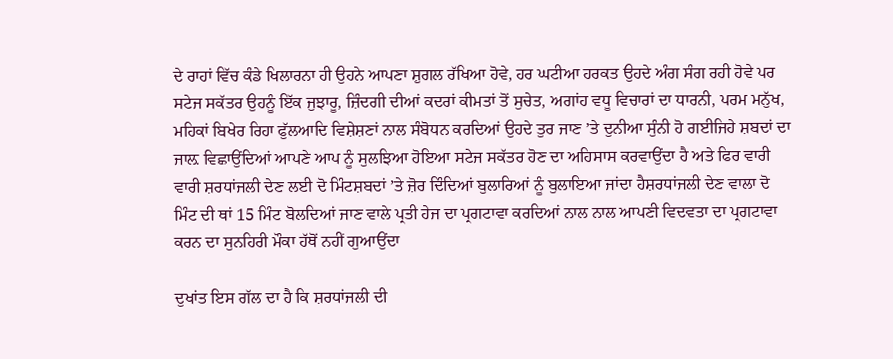ਦੇ ਰਾਹਾਂ ਵਿੱਚ ਕੰਡੇ ਖਿਲਾਰਨਾ ਹੀ ਉਹਨੇ ਆਪਣਾ ਸ਼ੁਗਲ ਰੱਖਿਆ ਹੋਵੇ, ਹਰ ਘਟੀਆ ਹਰਕਤ ਉਹਦੇ ਅੰਗ ਸੰਗ ਰਹੀ ਹੋਵੇ ਪਰ ਸਟੇਜ ਸਕੱਤਰ ਉਹਨੂੰ ਇੱਕ ਜੁਝਾਰੂ, ਜ਼ਿੰਦਗੀ ਦੀਆਂ ਕਦਰਾਂ ਕੀਮਤਾਂ ਤੋਂ ਸੁਚੇਤ, ਅਗਾਂਹ ਵਧੂ ਵਿਚਾਰਾਂ ਦਾ ਧਾਰਨੀ, ਪਰਮ ਮਨੁੱਖ, ਮਹਿਕਾਂ ਬਿਖੇਰ ਰਿਹਾ ਫੁੱਲਆਦਿ ਵਿਸ਼ੇਸ਼ਣਾਂ ਨਾਲ ਸੰਬੋਧਨ ਕਰਦਿਆਂ ਉਹਦੇ ਤੁਰ ਜਾਣ ’ਤੇ ਦੁਨੀਆ ਸੁੰਨੀ ਹੋ ਗਈਜਿਹੇ ਸ਼ਬਦਾਂ ਦਾ ਜਾਲ਼ ਵਿਛਾਉਂਦਿਆਂ ਆਪਣੇ ਆਪ ਨੂੰ ਸੁਲਝਿਆ ਹੋਇਆ ਸਟੇਜ ਸਕੱਤਰ ਹੋਣ ਦਾ ਅਹਿਸਾਸ ਕਰਵਾਉਂਦਾ ਹੈ ਅਤੇ ਫਿਰ ਵਾਰੀ ਵਾਰੀ ਸ਼ਰਧਾਂਜਲੀ ਦੇਣ ਲਈ ਦੋ ਮਿੰਟਸ਼ਬਦਾਂ ’ਤੇ ਜ਼ੋਰ ਦਿੰਦਿਆਂ ਬੁਲਾਰਿਆਂ ਨੂੰ ਬੁਲਾਇਆ ਜਾਂਦਾ ਹੈਸ਼ਰਧਾਂਜਲੀ ਦੇਣ ਵਾਲਾ ਦੋ ਮਿੰਟ ਦੀ ਥਾਂ 15 ਮਿੰਟ ਬੋਲਦਿਆਂ ਜਾਣ ਵਾਲੇ ਪ੍ਰਤੀ ਹੇਜ ਦਾ ਪ੍ਰਗਟਾਵਾ ਕਰਦਿਆਂ ਨਾਲ ਨਾਲ ਆਪਣੀ ਵਿਦਵਤਾ ਦਾ ਪ੍ਰਗਟਾਵਾ ਕਰਨ ਦਾ ਸੁਨਹਿਰੀ ਮੌਕਾ ਹੱਥੋਂ ਨਹੀਂ ਗੁਆਉਂਦਾ

ਦੁਖਾਂਤ ਇਸ ਗੱਲ ਦਾ ਹੈ ਕਿ ਸ਼ਰਧਾਂਜਲੀ ਦੀ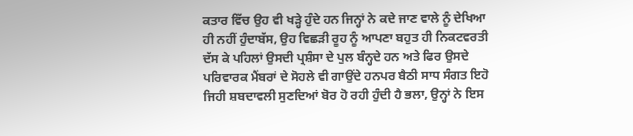ਕਤਾਰ ਵਿੱਚ ਉਹ ਵੀ ਖੜ੍ਹੇ ਹੁੰਦੇ ਹਨ ਜਿਨ੍ਹਾਂ ਨੇ ਕਦੇ ਜਾਣ ਵਾਲੇ ਨੂੰ ਦੇਖਿਆ ਹੀ ਨਹੀਂ ਹੁੰਦਾਬੱਸ, ਉਹ ਵਿਛੜੀ ਰੂਹ ਨੂੰ ਆਪਣਾ ਬਹੁਤ ਹੀ ਨਿਕਟਵਰਤੀ ਦੱਸ ਕੇ ਪਹਿਲਾਂ ਉਸਦੀ ਪ੍ਰਸ਼ੰਸਾ ਦੇ ਪੁਲ ਬੰਨ੍ਹਦੇ ਹਨ ਅਤੇ ਫਿਰ ਉਸਦੇ ਪਰਿਵਾਰਕ ਮੈਂਬਰਾਂ ਦੇ ਸੋਹਲੇ ਵੀ ਗਾਉਂਦੇ ਹਨਪਰ ਬੈਠੀ ਸਾਧ ਸੰਗਤ ਇਹੋ ਜਿਹੀ ਸ਼ਬਦਾਵਲੀ ਸੁਣਦਿਆਂ ਬੋਰ ਹੋ ਰਹੀ ਹੁੰਦੀ ਹੈ ਭਲਾ, ਉਨ੍ਹਾਂ ਨੇ ਇਸ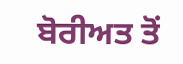ਬੋਰੀਅਤ ਤੋਂ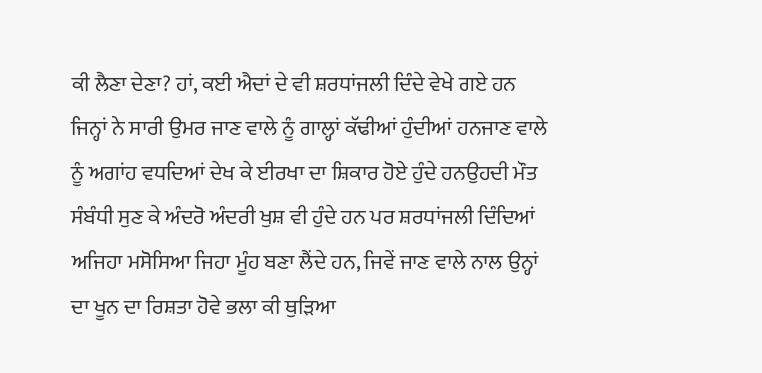ਕੀ ਲੈਣਾ ਦੇਣਾ? ਹਾਂ, ਕਈ ਐਦਾਂ ਦੇ ਵੀ ਸ਼ਰਧਾਂਜਲੀ ਦਿੰਦੇ ਵੇਖੇ ਗਏ ਹਨ ਜਿਨ੍ਹਾਂ ਨੇ ਸਾਰੀ ਉਮਰ ਜਾਣ ਵਾਲੇ ਨੂੰ ਗਾਲ੍ਹਾਂ ਕੱਢੀਆਂ ਹੁੰਦੀਆਂ ਹਨਜਾਣ ਵਾਲੇ ਨੂੰ ਅਗਾਂਹ ਵਧਦਿਆਂ ਦੇਖ ਕੇ ਈਰਖਾ ਦਾ ਸ਼ਿਕਾਰ ਹੋਏ ਹੁੰਦੇ ਹਨਉਹਦੀ ਮੌਤ ਸੰਬੰਧੀ ਸੁਣ ਕੇ ਅੰਦਰੋ ਅੰਦਰੀ ਖੁਸ਼ ਵੀ ਹੁੰਦੇ ਹਨ ਪਰ ਸ਼ਰਧਾਂਜਲੀ ਦਿੰਦਿਆਂ ਅਜਿਹਾ ਮਸੋਸਿਆ ਜਿਹਾ ਮੂੰਹ ਬਣਾ ਲੈਂਦੇ ਹਨ, ਜਿਵੇਂ ਜਾਣ ਵਾਲੇ ਨਾਲ ਉਨ੍ਹਾਂ ਦਾ ਖੂਨ ਦਾ ਰਿਸ਼ਤਾ ਹੋਵੇ ਭਲਾ ਕੀ ਥੁੜਿਆ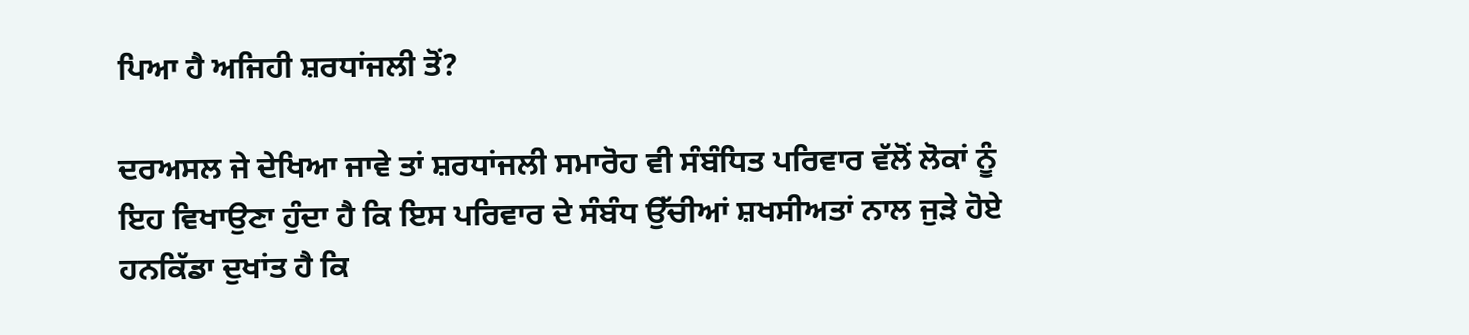ਪਿਆ ਹੈ ਅਜਿਹੀ ਸ਼ਰਧਾਂਜਲੀ ਤੋਂ?

ਦਰਅਸਲ ਜੇ ਦੇਖਿਆ ਜਾਵੇ ਤਾਂ ਸ਼ਰਧਾਂਜਲੀ ਸਮਾਰੋਹ ਵੀ ਸੰਬੰਧਿਤ ਪਰਿਵਾਰ ਵੱਲੋਂ ਲੋਕਾਂ ਨੂੰ ਇਹ ਵਿਖਾਉਣਾ ਹੁੰਦਾ ਹੈ ਕਿ ਇਸ ਪਰਿਵਾਰ ਦੇ ਸੰਬੰਧ ਉੱਚੀਆਂ ਸ਼ਖਸੀਅਤਾਂ ਨਾਲ ਜੁੜੇ ਹੋਏ ਹਨਕਿੱਡਾ ਦੁਖਾਂਤ ਹੈ ਕਿ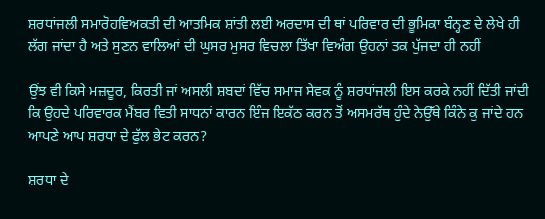ਸ਼ਰਧਾਂਜਲੀ ਸਮਾਰੋਹਵਿਅਕਤੀ ਦੀ ਆਤਮਿਕ ਸ਼ਾਂਤੀ ਲਈ ਅਰਦਾਸ ਦੀ ਥਾਂ ਪਰਿਵਾਰ ਦੀ ਭੂਮਿਕਾ ਬੰਨ੍ਹਣ ਦੇ ਲੇਖੇ ਹੀ ਲੱਗ ਜਾਂਦਾ ਹੈ ਅਤੇ ਸੁਣਨ ਵਾਲਿਆਂ ਦੀ ਘੁਸਰ ਮੁਸਰ ਵਿਚਲਾ ਤਿੱਖਾ ਵਿਅੰਗ ਉਹਨਾਂ ਤਕ ਪੁੱਜਦਾ ਹੀ ਨਹੀਂ

ਉਂਝ ਵੀ ਕਿਸੇ ਮਜ਼ਦੂਰ, ਕਿਰਤੀ ਜਾਂ ਅਸਲੀ ਸ਼ਬਦਾਂ ਵਿੱਚ ਸਮਾਜ ਸੇਵਕ ਨੂੰ ਸ਼ਰਧਾਂਜਲੀ ਇਸ ਕਰਕੇ ਨਹੀਂ ਦਿੱਤੀ ਜਾਂਦੀ ਕਿ ਉਹਦੇ ਪਰਿਵਾਰਕ ਮੈਂਬਰ ਵਿਤੀ ਸਾਧਨਾਂ ਕਾਰਨ ਇੰਜ ਇਕੱਠ ਕਰਨ ਤੋਂ ਅਸਮਰੱਥ ਹੁੰਦੇ ਨੇਉੱਥੇ ਕਿੰਨੇ ਕੁ ਜਾਂਦੇ ਹਨ ਆਪਣੇ ਆਪ ਸ਼ਰਧਾ ਦੇ ਫੁੱਲ ਭੇਟ ਕਰਨ?

ਸ਼ਰਧਾ ਦੇ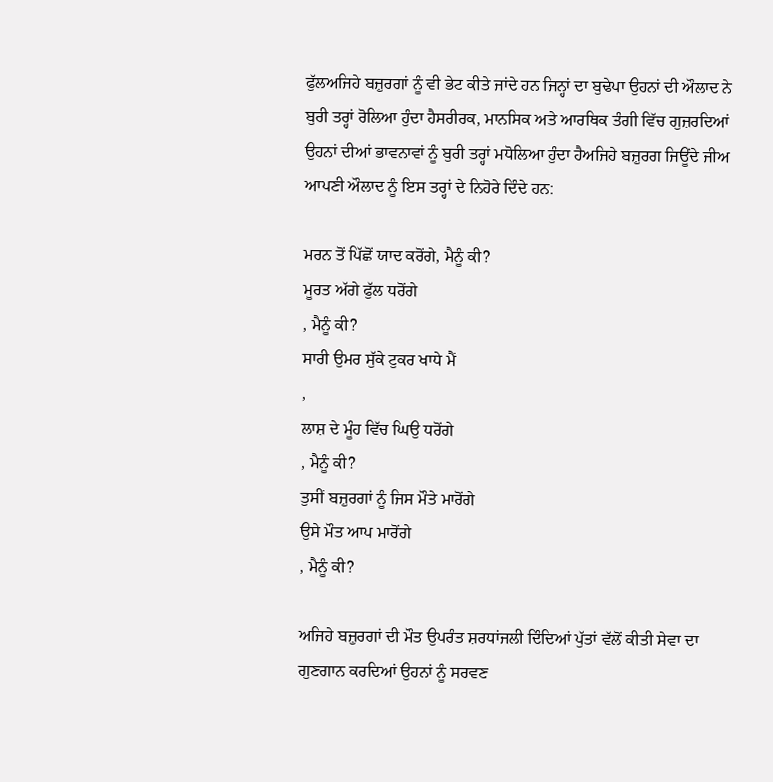ਫੁੱਲਅਜਿਹੇ ਬਜ਼ੁਰਗਾਂ ਨੂੰ ਵੀ ਭੇਟ ਕੀਤੇ ਜਾਂਦੇ ਹਨ ਜਿਨ੍ਹਾਂ ਦਾ ਬੁਢੇਪਾ ਉਹਨਾਂ ਦੀ ਔਲਾਦ ਨੇ ਬੁਰੀ ਤਰ੍ਹਾਂ ਰੋਲਿਆ ਹੁੰਦਾ ਹੈਸਰੀਰਕ, ਮਾਨਸਿਕ ਅਤੇ ਆਰਥਿਕ ਤੰਗੀ ਵਿੱਚ ਗੁਜ਼ਰਦਿਆਂ ਉਹਨਾਂ ਦੀਆਂ ਭਾਵਨਾਵਾਂ ਨੂੰ ਬੁਰੀ ਤਰ੍ਹਾਂ ਮਧੋਲਿਆ ਹੁੰਦਾ ਹੈਅਜਿਹੇ ਬਜ਼ੁਰਗ ਜਿਊਂਦੇ ਜੀਅ ਆਪਣੀ ਔਲਾਦ ਨੂੰ ਇਸ ਤਰ੍ਹਾਂ ਦੇ ਨਿਹੋਰੇ ਦਿੰਦੇ ਹਨ:

ਮਰਨ ਤੋਂ ਪਿੱਛੋਂ ਯਾਦ ਕਰੋਂਗੇ, ਮੈਨੂੰ ਕੀ?
ਮੂਰਤ ਅੱਗੇ ਫੁੱਲ ਧਰੋਂਗੇ
, ਮੈਨੂੰ ਕੀ?
ਸਾਰੀ ਉਮਰ ਸੁੱਕੇ ਟੁਕਰ ਖਾਧੇ ਮੈਂ
,
ਲਾਸ਼ ਦੇ ਮੂੰਹ ਵਿੱਚ ਘਿਉ ਧਰੋਂਗੇ
, ਮੈਨੂੰ ਕੀ?
ਤੁਸੀਂ ਬਜ਼ੁਰਗਾਂ ਨੂੰ ਜਿਸ ਮੌਤੇ ਮਾਰੋਂਗੇ
ਉਸੇ ਮੌਤ ਆਪ ਮਾਰੋਂਗੇ
, ਮੈਨੂੰ ਕੀ?

ਅਜਿਹੇ ਬਜ਼ੁਰਗਾਂ ਦੀ ਮੌਤ ਉਪਰੰਤ ਸ਼ਰਧਾਂਜਲੀ ਦਿੰਦਿਆਂ ਪੁੱਤਾਂ ਵੱਲੋਂ ਕੀਤੀ ਸੇਵਾ ਦਾ ਗੁਣਗਾਨ ਕਰਦਿਆਂ ਉਹਨਾਂ ਨੂੰ ਸਰਵਣ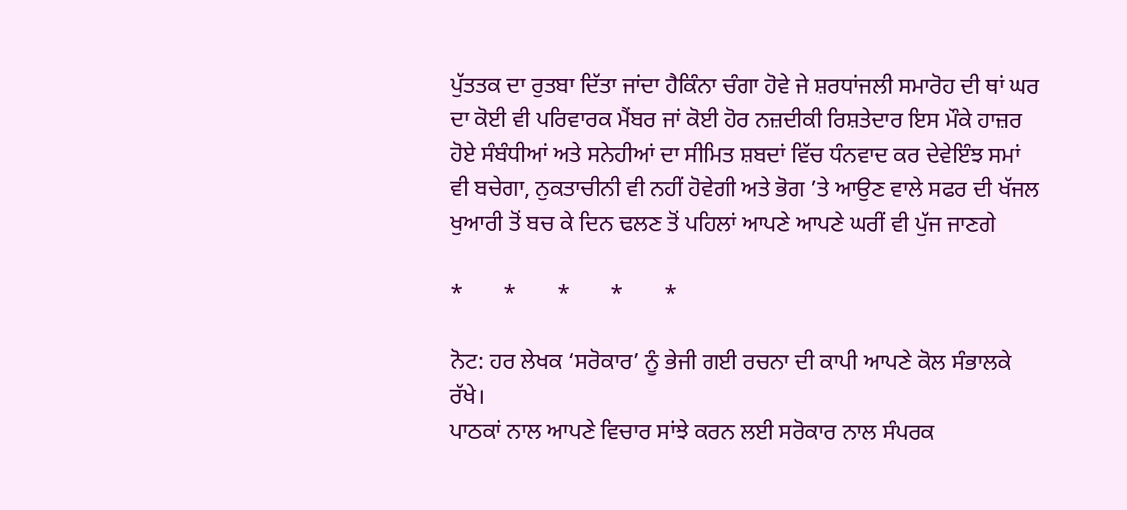ਪੁੱਤਤਕ ਦਾ ਰੁਤਬਾ ਦਿੱਤਾ ਜਾਂਦਾ ਹੈਕਿੰਨਾ ਚੰਗਾ ਹੋਵੇ ਜੇ ਸ਼ਰਧਾਂਜਲੀ ਸਮਾਰੋਹ ਦੀ ਥਾਂ ਘਰ ਦਾ ਕੋਈ ਵੀ ਪਰਿਵਾਰਕ ਮੈਂਬਰ ਜਾਂ ਕੋਈ ਹੋਰ ਨਜ਼ਦੀਕੀ ਰਿਸ਼ਤੇਦਾਰ ਇਸ ਮੌਕੇ ਹਾਜ਼ਰ ਹੋਏ ਸੰਬੰਧੀਆਂ ਅਤੇ ਸਨੇਹੀਆਂ ਦਾ ਸੀਮਿਤ ਸ਼ਬਦਾਂ ਵਿੱਚ ਧੰਨਵਾਦ ਕਰ ਦੇਵੇਇੰਝ ਸਮਾਂ ਵੀ ਬਚੇਗਾ, ਨੁਕਤਾਚੀਨੀ ਵੀ ਨਹੀਂ ਹੋਵੇਗੀ ਅਤੇ ਭੋਗ ’ਤੇ ਆਉਣ ਵਾਲੇ ਸਫਰ ਦੀ ਖੱਜਲ ਖੁਆਰੀ ਤੋਂ ਬਚ ਕੇ ਦਿਨ ਢਲਣ ਤੋਂ ਪਹਿਲਾਂ ਆਪਣੇ ਆਪਣੇ ਘਰੀਂ ਵੀ ਪੁੱਜ ਜਾਣਗੇ

*       *       *       *       *

ਨੋਟ: ਹਰ ਲੇਖਕ ‘ਸਰੋਕਾਰ’ ਨੂੰ ਭੇਜੀ ਗਈ ਰਚਨਾ ਦੀ ਕਾਪੀ ਆਪਣੇ ਕੋਲ ਸੰਭਾਲਕੇ ਰੱਖੇ।
ਪਾਠਕਾਂ ਨਾਲ ਆਪਣੇ ਵਿਚਾਰ ਸਾਂਝੇ ਕਰਨ ਲਈ ਸਰੋਕਾਰ ਨਾਲ ਸੰਪਰਕ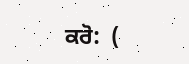ਕਰੋ:  (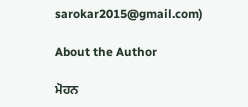sarokar2015@gmail.com)

About the Author

ਮੋਹਨ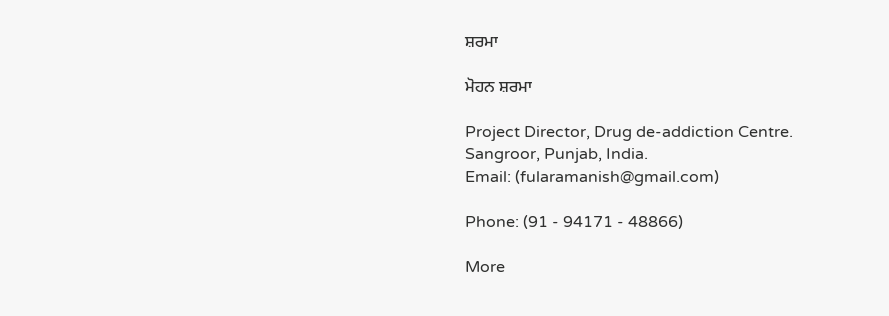ਸ਼ਰਮਾ

ਮੋਹਨ ਸ਼ਰਮਾ

Project Director, Drug de-addiction Centre.
Sangroor, Punjab, India.
Email: (fularamanish@gmail.com)

Phone: (91 - 94171 - 48866)

More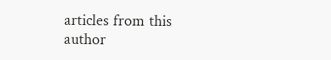articles from this author